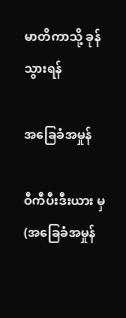မာတိကာသို့ ခုန်သွားရန်

အခြေခံအမှုန်

ဝီကီပီးဒီးယား မှ
(အခြေခံအမှုန်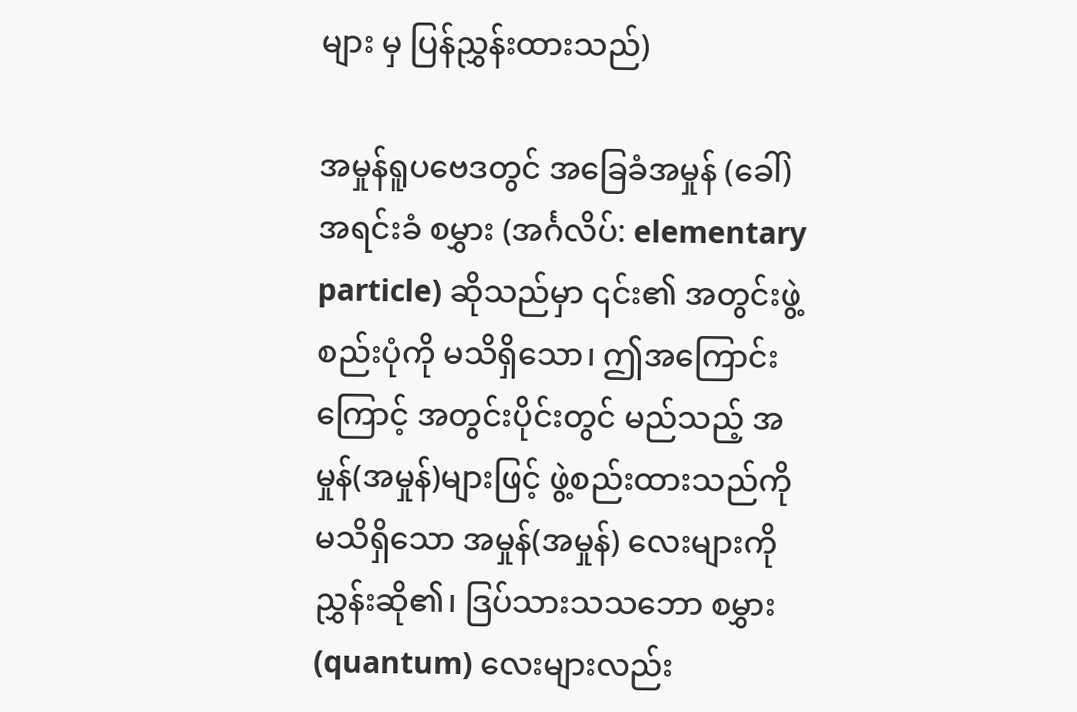များ မှ ပြန်ညွှန်းထားသည်)

အမှုန်ရူပဗေဒတွင် အခြေခံအမှုန် (ခေါ်) အရင်းခံ စမွှား (အင်္ဂလိပ်: elementary particle) ဆိုသည်မှာ ၎င်း၏ အတွင်းဖွဲ့စည်းပုံကို မသိရှိသော၊ ဤအကြောင်းကြောင့် အတွင်းပိုင်းတွင် မည်သည့် အမှုန်(အမှုန်)များဖြင့် ဖွဲ့စည်းထားသည်ကို မသိရှိသော အမှုန်(အမှုန်) လေးများကို ညွှန်းဆို၏၊ ဒြပ်သားသသဘော စမွှား(quantum) လေးများလည်း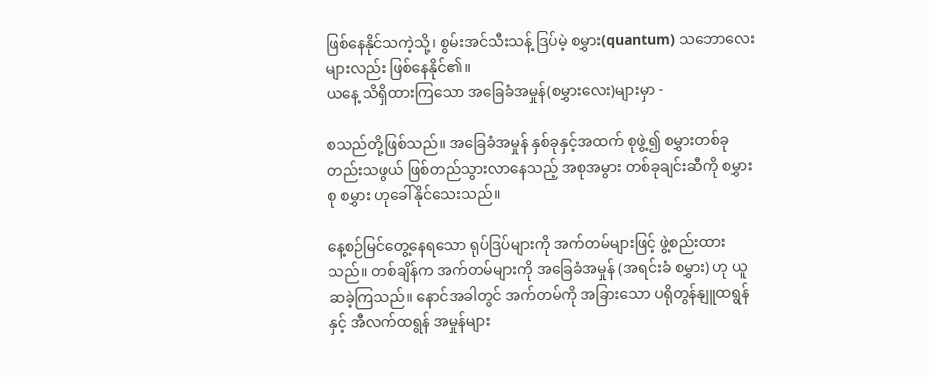ဖြစ်နေနိုင်သကဲ့သို့၊ စွမ်းအင်သီးသန့် ဒြပ်မဲ့ စမွှား(quantum) သဘောလေးများလည်း ဖြစ်နေနိုင်၏။
ယနေ့ သိရှိထားကြသော အခြေခံအမှုန်(စမွှားလေး)များမှာ -

စသည်တို့ဖြစ်သည်။ အခြေခံအမှုန် နှစ်ခုနှင့်အထက် စုဖွဲ့၍ စမွှားတစ်ခုတည်းသဖွယ် ဖြစ်တည်သွားလာနေသည့် အစုအမွား တစ်ခုချင်းဆီကို စမွှားစု စမွှား ဟုခေါ်နိုင်သေးသည်။

နေ့စဉ်မြင်တွေ့နေရသော ရုပ်ဒြပ်များကို အက်တမ်များဖြင့် ဖွဲ့စည်းထားသည်။ တစ်ချိန်က အက်တမ်များကို အခြေခံအမှုန် (အရင်းခံ စမွှား) ဟု ယူဆခဲ့ကြသည်။ နောင်အခါတွင် အက်တမ်ကို အခြားသော ပရိုတွန်နျူထရွန်နှင့် အီလက်ထရွန် အမှုန်များ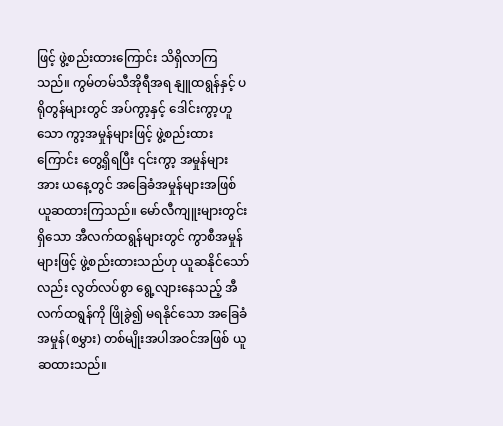ဖြင့် ဖွဲ့စည်းထားကြောင်း သိရှိလာကြသည်။ ကွမ်တမ်သီအိုရီအရ နျူထရွန်နှင့် ပရိုတွန်များတွင် အပ်ကွာ့နှင့် ဒေါင်းကွာ့ဟူသော ကွာ့အမှုန်များဖြင့် ဖွဲ့စည်းထားကြောင်း တွေ့ရှိရပြီး ၎င်းကွာ့ အမှုန်များအား ယနေ့တွင် အခြေခံအမှုန်များအဖြစ် ယူဆထားကြသည်။ မော်လီကျူးများတွင်းရှိသော အီလက်ထရွန်များတွင် ကွာစီအမှုန်များဖြင့် ဖွဲ့စည်းထားသည်ဟု ယူဆနိုင်သော်လည်း လွတ်လပ်စွာ ရွေ့လျားနေသည့် အီလက်ထရွန်ကို ဖြိုခွဲ၍ မရနိုင်သော အခြေခံအမှုန်(စမွှား) တစ်မျိုးအပါအဝင်အဖြစ် ယူဆထားသည်။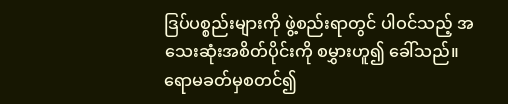ဒြပ်ပစ္စည်းများကို ဖွဲ့စည်းရာတွင် ပါဝင်သည့် အသေးဆုံးအစိတ်ပိုင်းကို စမွှားဟူ၍ ခေါ်သည်။ ရောမခတ်မှစတင်၍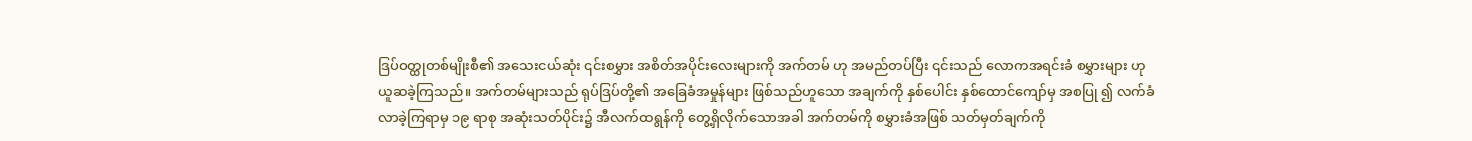ဒြပ်ဝတ္ထုတစ်မျိုးစီ၏ အသေးငယ်ဆုံး ၎င်းစမွှား အစိတ်အပိုင်းလေးများကို အက်တမ် ဟု အမည်တပ်ပြီး ၎င်းသည် လောကအရင်းခံ စမွှားများ ဟု ယူဆခဲ့ကြသည်။ အက်တမ်များသည် ရုပ်ဒြပ်တို့၏ အခြေခံအမှုန်များ ဖြစ်သည်ဟူသော အချက်ကို နှစ်ပေါင်း နှစ်ထောင်ကျော်မှ အစပြု ၍ လက်ခံလာခဲ့ကြရာမှ ၁၉ ရာစု အဆုံးသတ်ပိုင်း၌ အီလက်ထရွန်ကို တွေ့ရှိလိုက်သောအခါ အက်တမ်ကို စမွှားခံအဖြစ် သတ်မှတ်ချက်ကို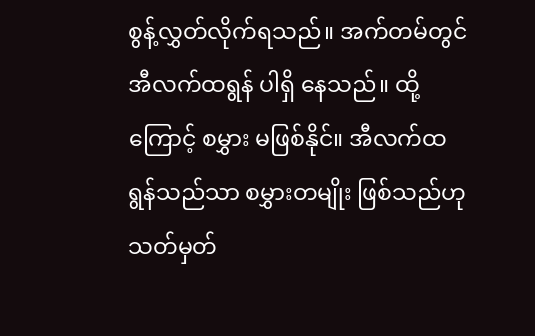စွန့်လွှတ်လိုက်ရသည်။ အက်တမ်တွင် အီလက်ထရွန် ပါရှိ နေသည်။ ထို့ကြောင့် စမွှား မဖြစ်နိုင်။ အီလက်ထရွန်သည်သာ စမွှားတမျိုး ဖြစ်သည်ဟု သတ်မှတ်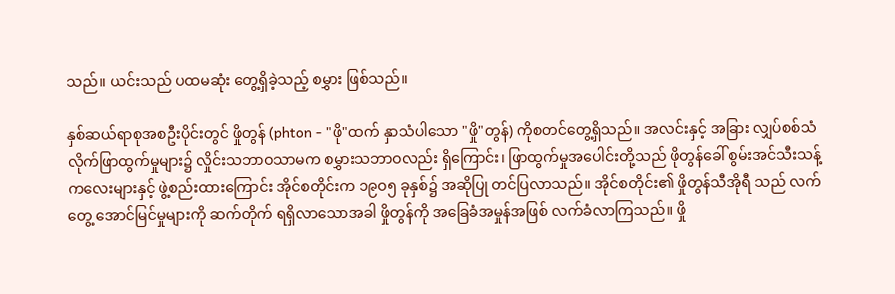သည်။ ယင်းသည် ပထမဆုံး တွေ့ရှိခဲ့သည့် စမွှား ဖြစ်သည်။

နှစ်ဆယ်ရာစုအစဦးပိုင်းတွင် ဖှိုတွန် (phton - "ဖို"ထက် နှာသံပါသော "ဖှို"တွန်) ကိုစတင်တွေ့ရှိသည်။ အလင်းနှင့် အခြား လျှပ်စစ်သံလိုက်ဖြာထွက်မှုများ၌ လှိုင်းသဘာဝသာမက စမွှားသဘာဝလည်း ရှိကြောင်း၊ ဖြာထွက်မှုအပေါင်းတို့သည် ဖိုတွန်ခေါ် စွမ်းအင်သီးသန့်ကလေးများနှင့် ဖွဲ့စည်းထားကြောင်း အိုင်စတိုင်းက ၁၉ဝ၅ ခုနှစ်၌ အဆိုပြု တင်ပြလာသည်။ အိုင်စတိုင်း၏ ဖှိုတွန်သီအိုရီ သည် လက်တွေ့ အောင်မြင်မှုများကို ဆက်တိုက် ရရှိလာသောအခါ ဖှိုတွန်ကို အခြေခံအမှုန်အဖြစ် လက်ခံလာကြသည်။ ဖှို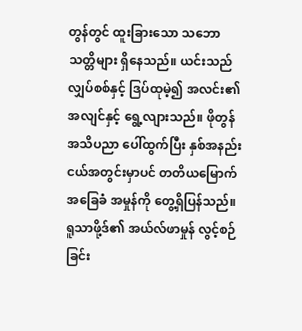တွန်တွင် ထူးခြားသော သဘောသတ္တိများ ရှိနေသည်။ ယင်းသည် လျှပ်စစ်နှင့် ဒြပ်ထုမဲ့၍ အလင်း၏ အလျင်နှင့် ရွေ့လျားသည်။ ဖိုတွန်အသိပညာ ပေါ်ထွက်ပြီး နှစ်အနည်းငယ်အတွင်းမှာပင် တတိယမြောက်အခြေခံ အမှုန်ကို တွေ့ရှိပြန်သည်။ ရူသာဖို့ဒ်၏ အယ်လ်ဖာမှုန် လွင့်စဉ်ခြင်း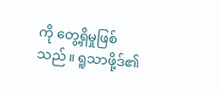ကို တွေ့ရှိမှုဖြစ်သည်။ ရူသာဖို့ဒ်၏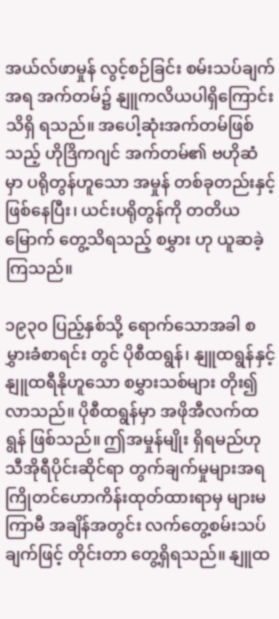အယ်လ်ဖာမှုန် လွင့်စဉ်ခြင်း စမ်းသပ်ချက်အရ အက်တမ်၌ နျူကလိယပါရှိကြောင်း သိရှိ ရသည်။ အပေါ့ဆုံးအက်တမ်ဖြစ်သည့် ဟိုဒြိကဂျင် အက်တမ်၏ ဗဟိုဆံမှာ ပရိုတွန်ဟူသော အမှုန် တစ်ခုတည်းနှင့် ဖြစ်နေပြီး၊ ယင်းပရိုတွန်ကို တတိယမြောက် တွေ့သိရသည့် စမွှား ဟု ယူဆခဲ့ကြသည်။

၁၉၃ဝ ပြည့်နှစ်သို့ ရောက်သောအခါ စမွှားခံစာရင်း တွင် ပိုစီထရွန်၊ နျူထရွန်နှင့် နျူထရီနိုဟူသော စမွှားသစ်များ တိုး၍လာသည်။ ပိုစီထရွန်မှာ အဖိုအီလက်ထရွန် ဖြစ်သည်။ ဤအမှုန်မျိုး ရှိရမည်ဟု သီအိုရီပိုင်းဆိုင်ရာ တွက်ချက်မှုများအရ ကြိုတင်ဟောကိန်းထုတ်ထားရာမှ များမကြာမီ အချိန်အတွင်း လက်တွေ့စမ်းသပ်ချက်ဖြင့် တိုင်းတာ တွေ့ရှိရသည်။ နျူထ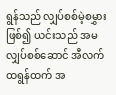ရွန်သည် လျှပ်စစ်မဲ့စမွှားဖြစ်၍ ယင်းသည် အမလျှပ်စစ်ဆောင် အီလက်ထရွန်ထက် အ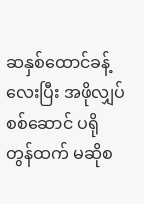ဆနှစ်ထောင်ခန့်လေးပြီး အဖိုလျှပ်စစ်ဆောင် ပရိုတွန်ထက် မဆိုစ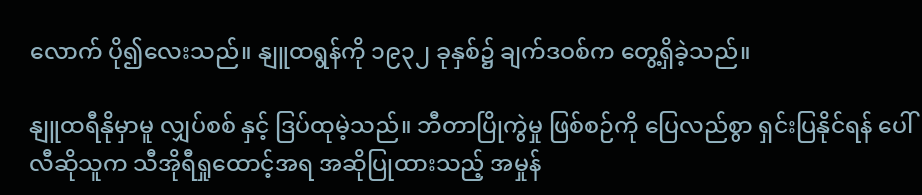လောက် ပို၍လေးသည်။ နျူထရွန်ကို ၁၉၃၂ ခုနှစ်၌ ချက်ဒဝစ်က တွေ့ရှိခဲ့သည်။

နျူထရီနိုမှာမူ လျှပ်စစ် နှင့် ဒြပ်ထုမဲ့သည်။ ဘီတာပြိုကွဲမှု ဖြစ်စဉ်ကို ပြေလည်စွာ ရှင်းပြနိုင်ရန် ပေါ်လီဆိုသူက သီအိုရီရှုထောင့်အရ အဆိုပြုထားသည့် အမှုန်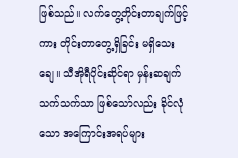ဖြစ်သည်။ လက်တွေ့တိုင်းတာချက်ဖြင့်ကား တိုင်းတာတွေ့ရှိခြင်း မရှိသေးချေ။ သီအိုရီပိုင်းဆိုင်ရာ မှန်းဆချက်သက်သက်သာ ဖြစ်သော်လည်း ခိုင်လုံသော အကြောင်းအရပ်များ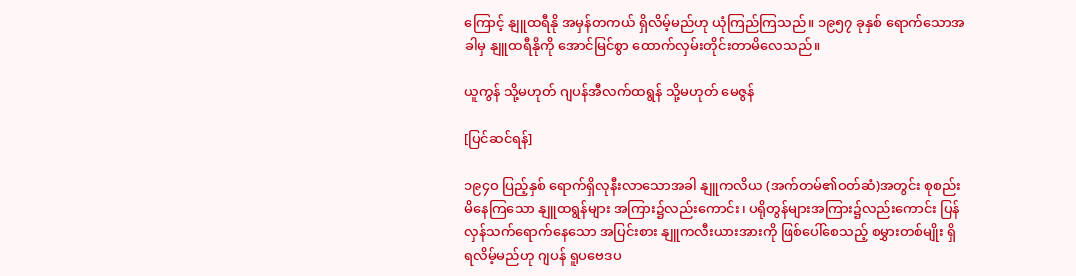ကြောင့် နျူထရီနို အမှန်တကယ် ရှိလိမ့်မည်ဟု ယုံကြည်ကြသည်။ ၁၉၅၇ ခုနှစ် ရောက်သောအခါမှ နျူထရီနိုကို အောင်မြင်စွာ ထောက်လှမ်းတိုင်းတာမိလေသည်။

ယူကွန် သို့မဟုတ် ဂျပန်အီလက်ထရွန် သို့မဟုတ် မေဇွန်

[ပြင်ဆင်ရန်]

၁၉၄ဝ ပြည့်နှစ် ရောက်ရှိလုနီးလာသောအခါ နျူကလိယ (အက်တမ်၏ဝတ်ဆံ)အတွင်း စုစည်းမိနေကြသော နျူထရွန်များ အကြား၌လည်းကောင်း၊ ပရိုတွန်များအကြား၌လည်းကောင်း ပြန်လှန်သက်ရောက်နေသော အပြင်းစား နျူကလီးယားအားကို ဖြစ်ပေါ်စေသည့် စမွှားတစ်မျိုး ရှိရလိမ့်မည်ဟု ဂျပန် ရူပဗေဒပ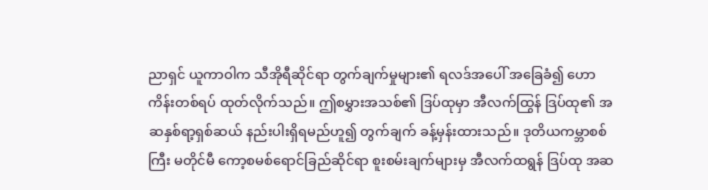ညာရှင် ယူကာဝါက သီအိုရီဆိုင်ရာ တွက်ချက်မှုများ၏ ရလဒ်အပေါ် အခြေခံ၍ ဟောကိန်းတစ်ရပ် ထုတ်လိုက်သည်။ ဤစမွှားအသစ်၏ ဒြပ်ထုမှာ အီလက်ထြွန် ဒြပ်ထု၏ အဆနှစ်ရာ့ရှစ်ဆယ် နည်းပါးရှိရမည်ဟူ၍ တွက်ချက် ခန့်မှန်းထားသည်။ ဒုတိယကမ္ဘာစစ်ကြီး မတိုင်မီ ကော့စမစ်ရောင်ခြည်ဆိုင်ရာ စူးစမ်းချက်များမှ အီလက်ထရွန် ဒြပ်ထု အဆ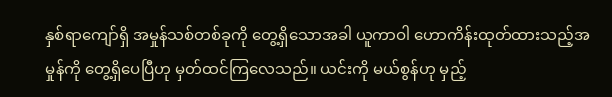နှစ်ရာကျော်ရှိ အမှုန်သစ်တစ်ခုကို တွေ့ရှိသောအခါ ယူကာဝါ ဟောကိန်းထုတ်ထားသည့်အမှုန်ကို တွေ့ရှိပေပြီဟု မှတ်ထင်ကြလေသည်။ ယင်းကို မယ်စွန်ဟု မှည့်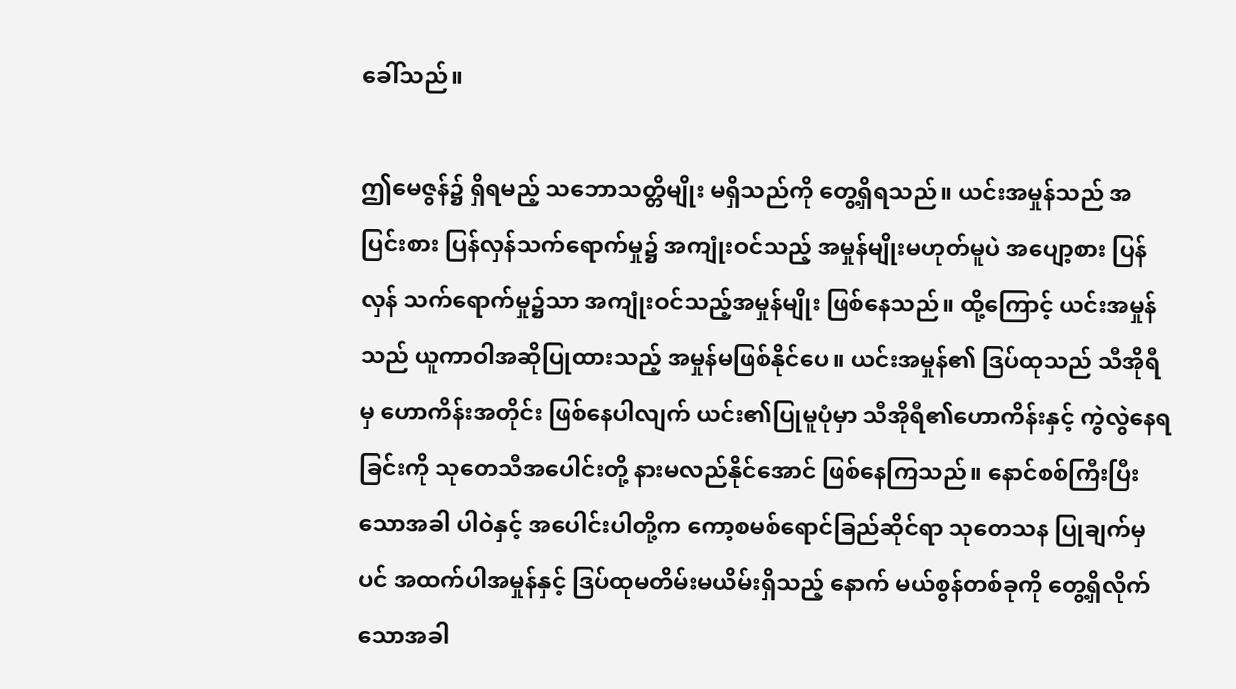ခေါ်သည်။

ဤမေဇွန်၌ ရှိရမည့် သဘောသတ္တိမျိုး မရှိသည်ကို တွေ့ရှိရသည်။ ယင်းအမှုန်သည် အပြင်းစား ပြန်လှန်သက်ရောက်မှု၌ အကျုံးဝင်သည့် အမှုန်မျိုးမဟုတ်မူပဲ အပျော့စား ပြန်လှန် သက်ရောက်မှု၌သာ အကျုံးဝင်သည့်အမှုန်မျိုး ဖြစ်နေသည်။ ထို့ကြောင့် ယင်းအမှုန်သည် ယူကာဝါအဆိုပြုထားသည့် အမှုန်မဖြစ်နိုင်ပေ။ ယင်းအမှုန်၏ ဒြပ်ထုသည် သီအိုရီမှ ဟောကိန်းအတိုင်း ဖြစ်နေပါလျက် ယင်း၏ပြုမူပုံမှာ သီအိုရီ၏ဟောကိန်းနှင့် ကွဲလွဲနေရခြင်းကို သုတေသီအပေါင်းတို့ နားမလည်နိုင်အောင် ဖြစ်နေကြသည်။ နောင်စစ်ကြီးပြီးသောအခါ ပါဝဲနှင့် အပေါင်းပါတို့က ကော့စမစ်ရောင်ခြည်ဆိုင်ရာ သုတေသန ပြုချက်မှပင် အထက်ပါအမှုန်နှင့် ဒြပ်ထုမတိမ်းမယိမ်းရှိသည့် နောက် မယ်စွန်တစ်ခုကို တွေ့ရှိလိုက်သောအခါ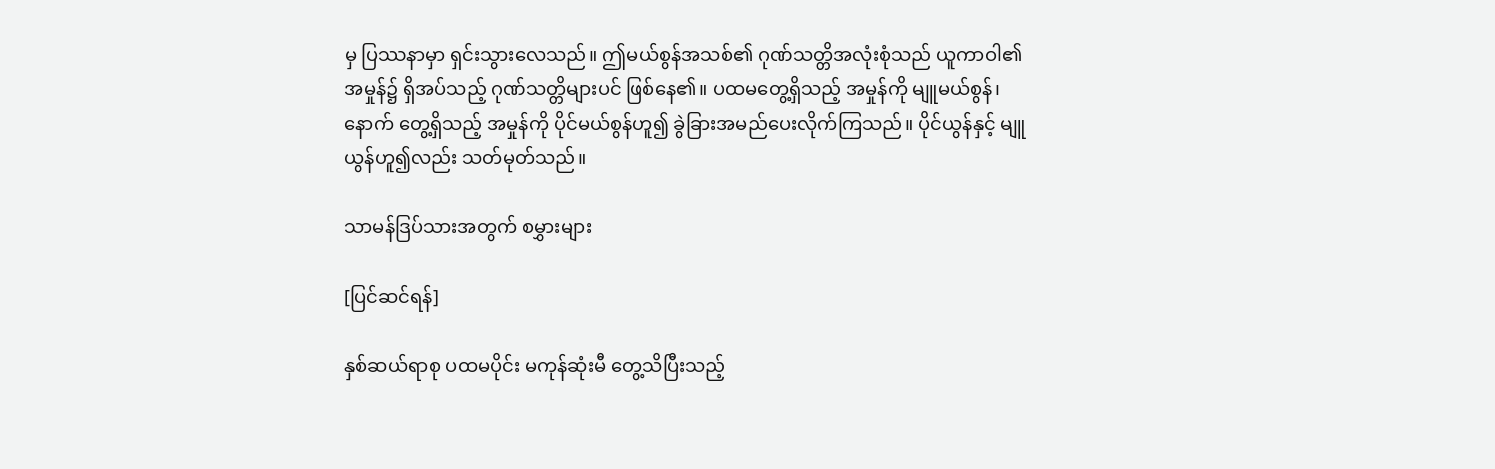မှ ပြဿနာမှာ ရှင်းသွားလေသည်။ ဤမယ်စွန်အသစ်၏ ဂုဏ်သတ္တိအလုံးစုံသည် ယူကာဝါ၏ အမှုန်၌ ရှိအပ်သည့် ဂုဏ်သတ္တိများပင် ဖြစ်နေ၏။ ပထမတွေ့ရှိသည့် အမှုန်ကို မျူမယ်စွန်၊ နောက် တွေ့ရှိသည့် အမှုန်ကို ပိုင်မယ်စွန်ဟူ၍ ခွဲခြားအမည်ပေးလိုက်ကြသည်။ ပိုင်ယွန်နှင့် မျူယွန်ဟူ၍လည်း သတ်မုတ်သည်။

သာမန်ဒြပ်သားအတွက် စမွှားများ

[ပြင်ဆင်ရန်]

နှစ်ဆယ်ရာစု ပထမပိုင်း မကုန်ဆုံးမီ တွေ့သိပြီးသည့်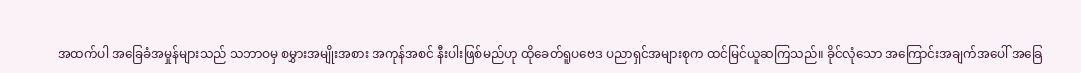အထက်ပါ အခြေခံအမှုန်များသည် သဘာဝမှ စမွှားအမျိုးအစား အကုန်အစင် နီးပါးဖြစ်မည်ဟု ထိုခေတ်ရူပဗေဒ ပညာရှင်အများစုက ထင်မြင်ယူဆကြသည်။ ခိုင်လုံသော အကြောင်းအချက်အပေါ် အခြေ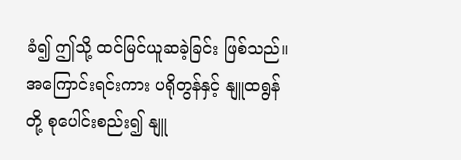ခံ၍ ဤသို့ ထင်မြင်ယူဆခဲ့ခြင်း ဖြစ်သည်။ အကြောင်းရင်းကား ပရိုတွန်နှင့် နျူထရွန်တို့ စုပေါင်းစည်း၍ နျူ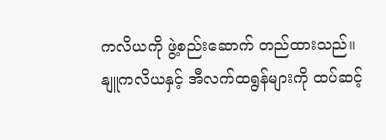ကလိယကို ဖွဲ့စည်းဆောက် တည်ထားသည်။ နျူကလိယနှင့် အီလက်ထရွန်များကို ထပ်ဆင့်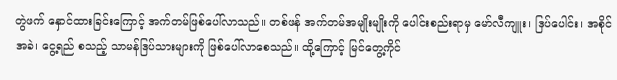တွဲဖက် နှောင်ထားခြင်းကြောင့် အက်တမ်ဖြစ်ပေါ်လာသည်။ တစ်ဖန် အက်တမ်အမျိုးမျိုးကို ပေါင်းစည်းရာမှ မော်လီကျူး၊ ဒြပ်ပေါင်း၊ အစိုင်အခဲ၊ ငွေ့ရည် စသည့် သာမန်ဒြပ်သားများကို ဖြစ်ပေါ်လာစေသည်။ ထို့ကြောင့် မြင်တွေ့ကိုင်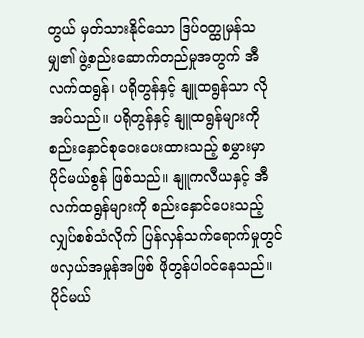တွယ် မှတ်သားနိုင်သော ဒြပ်ဝတ္ထုမှန်သမျှ၏ ဖွဲ့စည်းဆောက်တည်မှုအတွက် အီလက်ထရွန်၊ ပရိုတွန်နှင့် နျူထရွန်သာ လိုအပ်သည်။ ပရိုတွန်နှင့် နျူထရွန်များကို စည်းနှောင်စုဝေးပေးထားသည့် စမွှားမှာ ပိုင်မယ်စွန် ဖြစ်သည်။ နျူကလီယနှင့် အီလက်ထရွန်များကို စည်းနှောင်ပေးသည့် လျှပ်စစ်သံလိုက် ပြန်လှန်သက်ရောက်မှုတွင် ဖလှယ်အမှုန်အဖြစ် ဖိုတွန်ပါဝင်နေသည်။ ပိုင်မယ်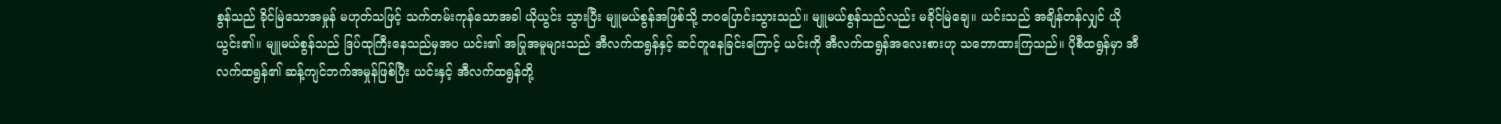စွန်သည် ခိုင်မြဲသောအမှုန် မဟုတ်သဖြင့် သက်တမ်းကုန်သောအခါ ယိုယွင်း သွားပြီး မျူမယ်စွန်အဖြစ်သို့ ဘဝပြောင်းသွားသည်။ မျူမယ်စွန်သည်လည်း မခိုင်မြဲချေ။ ယင်းသည် အချိန်တန်လျှင် ယိုယွင်း၏။ မျူမယ်စွန်သည် ဒြပ်ထုကြီးနေသည်မှအပ ယင်း၏ အပြုအမူများသည် အီလက်ထရွန်နှင့် ဆင်တူနေခြင်းကြောင့် ယင်းကို အီလက်ထရွန်အလေးစားဟု သဘောထားကြသည်။ ပိုစီထရွန်မှာ အီလက်ထရွန်၏ ဆန့်ကျင်ဘက်အမှုန်ဖြစ်ပြီး ယင်းနှင့် အီလက်ထရွန်တို့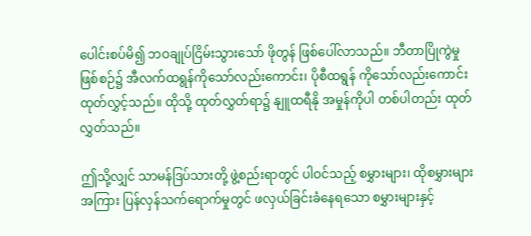ပေါင်းစပ်မိ၍ ဘဝချုပ်ငြိမ်းသွားသော် ဖိုတွန် ဖြစ်ပေါ်လာသည်။ ဘီတာပြိုကွဲမှု ဖြစ်စဉ်၌ အီလက်ထရွန်ကိုသော်လည်းကောင်း၊ ပိုစီထရွန် ကိုသော်လည်းကောင်း ထုတ်လွှင့်သည်။ ထိုသို့ ထုတ်လွှတ်ရာ၌ နျူထရီနို အမှုန်ကိုပါ တစ်ပါတည်း ထုတ်လွှတ်သည်။

ဤသို့လျှင် သာမန်ဒြပ်သားတို့ ဖွဲ့စည်းရာတွင် ပါဝင်သည့် စမွှားများ၊ ထိုစမွှားများအကြား ပြန်လှန်သက်ရောက်မှုတွင် ဖလှယ်ခြင်းခံနေရသော စမွှားများနှင့်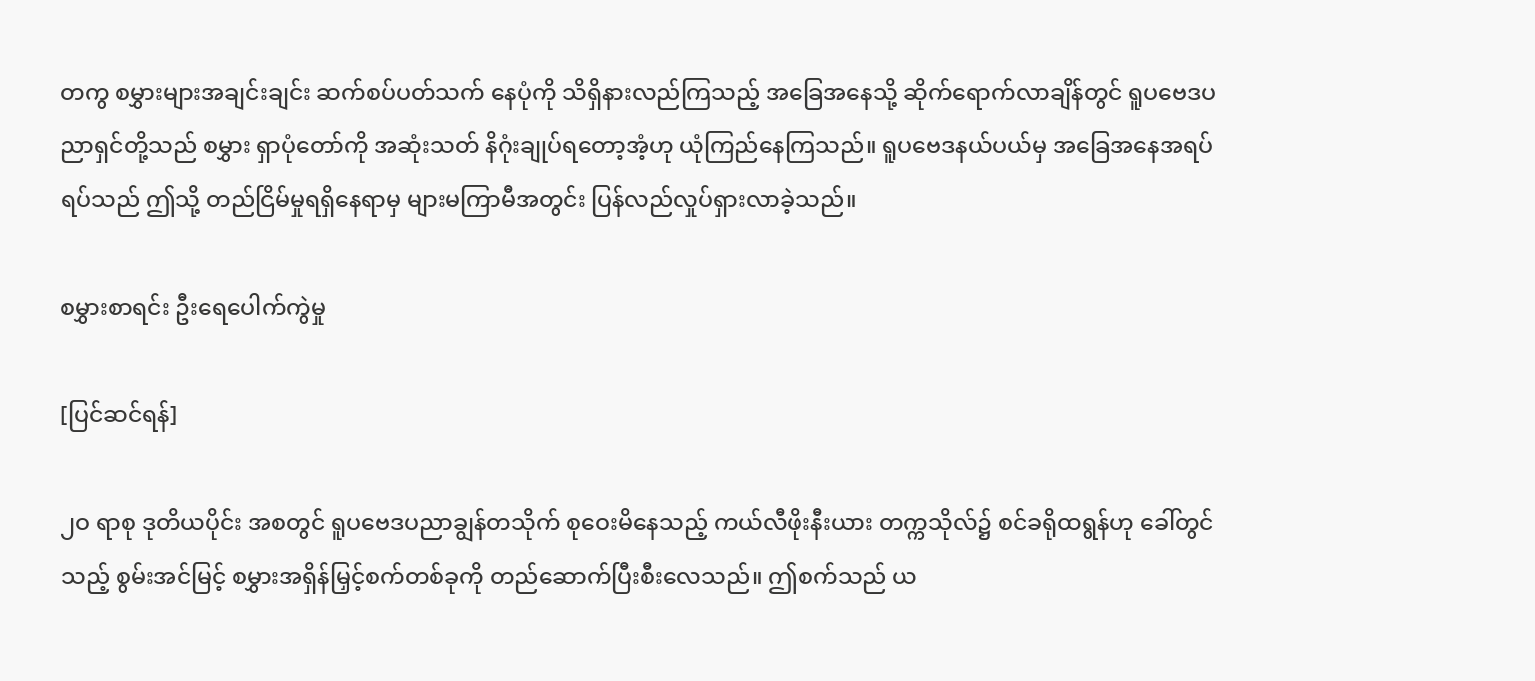တကွ စမွှားများအချင်းချင်း ဆက်စပ်ပတ်သက် နေပုံကို သိရှိနားလည်ကြသည့် အခြေအနေသို့ ဆိုက်ရောက်လာချိန်တွင် ရူပဗေဒပညာရှင်တို့သည် စမွှား ရှာပုံတော်ကို အဆုံးသတ် နိဂုံးချုပ်ရတော့အံ့ဟု ယုံကြည်နေကြသည်။ ရူပဗေဒနယ်ပယ်မှ အခြေအနေအရပ်ရပ်သည် ဤသို့ တည်ငြိမ်မှုရရှိနေရာမှ များမကြာမီအတွင်း ပြန်လည်လှုပ်ရှားလာခဲ့သည်။

စမွှားစာရင်း ဦးရေပေါက်ကွဲမှု

[ပြင်ဆင်ရန်]

၂ဝ ရာစု ဒုတိယပိုင်း အစတွင် ရူပဗေဒပညာချွန်တသိုက် စုဝေးမိနေသည့် ကယ်လီဖိုးနီးယား တက္ကသိုလ်၌ စင်ခရိုထရွန်ဟု ခေါ်တွင်သည့် စွမ်းအင်မြင့် စမွှားအရှိန်မြှင့်စက်တစ်ခုကို တည်ဆောက်ပြီးစီးလေသည်။ ဤစက်သည် ယ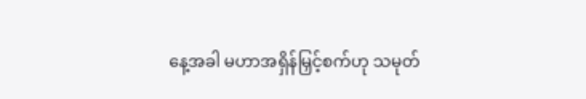နေ့အခါ မဟာအရှိန်မြှင့်စက်ဟု သမုတ်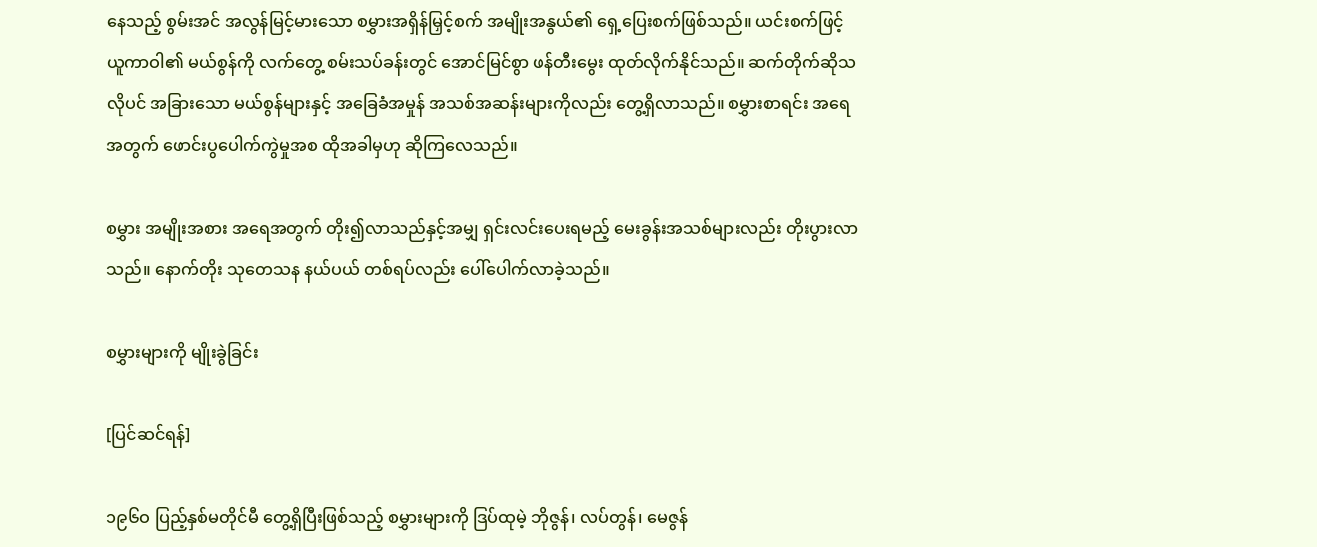နေသည့် စွမ်းအင် အလွန်မြင့်မားသော စမွှားအရှိန်မြှင့်စက် အမျိုးအနွယ်၏ ရှေ့ပြေးစက်ဖြစ်သည်။ ယင်းစက်ဖြင့် ယူကာဝါ၏ မယ်စွန်ကို လက်တွေ့ စမ်းသပ်ခန်းတွင် အောင်မြင်စွာ ဖန်တီးမွေး ထုတ်လိုက်နိုင်သည်။ ဆက်တိုက်ဆိုသလိုပင် အခြားသော မယ်စွန်များနှင့် အခြေခံအမှုန် အသစ်အဆန်းများကိုလည်း တွေ့ရှိလာသည်။ စမွှားစာရင်း အရေအတွက် ဖောင်းပွပေါက်ကွဲမှုအစ ထိုအခါမှဟု ဆိုကြလေသည်။

စမွှား အမျိုးအစား အရေအတွက် တိုး၍လာသည်နှင့်အမျှ ရှင်းလင်းပေးရမည့် မေးခွန်းအသစ်များလည်း တိုးပွားလာသည်။ နောက်တိုး သုတေသန နယ်ပယ် တစ်ရပ်လည်း ပေါ်ပေါက်လာခဲ့သည်။

စမွှားများကို မျိုးခွဲခြင်း

[ပြင်ဆင်ရန်]

၁၉၆ဝ ပြည့်နှစ်မတိုင်မီ တွေ့ရှိပြီးဖြစ်သည့် စမွှားများကို ဒြပ်ထုမဲ့ ဘိုဇွန်၊ လပ်တွန်၊ မေဇွန်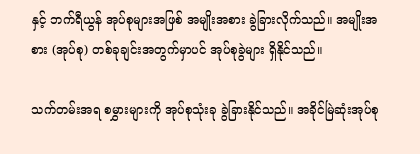နှင့် ဘက်ရီယွန် အုပ်စုများအဖြစ် အမျိုးအစား ခွဲခြားလိုက်သည်။ အမျိုးအစား (အုပ်စု) တစ်ခုချင်းအတွက်မှာပင် အုပ်စုခွဲများ ရှိနိုင်သည်။

သက်တမ်းအရ စမွှားများကို အုပ်စုသုံးခု ခွဲခြားနိုင်သည်။ အခိုင်မြဲဆုံးအုပ်စု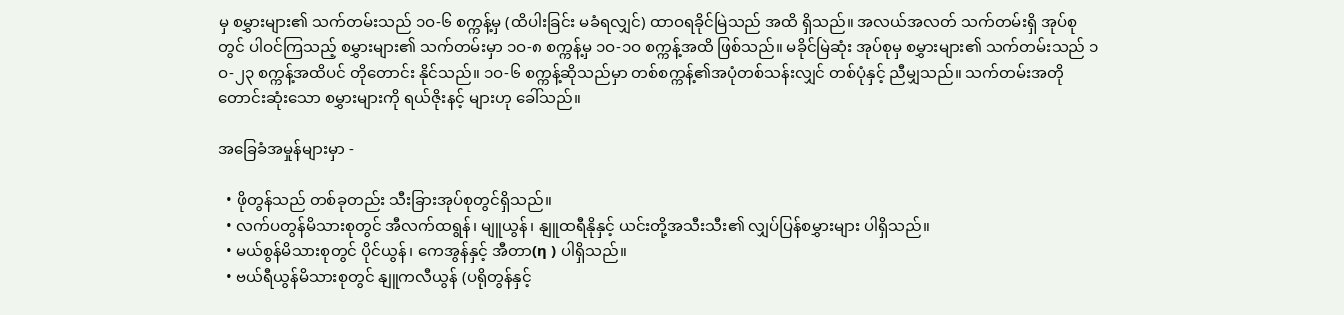မှ စမွှားများ၏ သက်တမ်းသည် ၁ဝ-၆ စက္ကန့်မှ (ထိပါးခြင်း မခံရလျှင်) ထာဝရခိုင်မြဲသည် အထိ ရှိသည်။ အလယ်အလတ် သက်တမ်းရှိ အုပ်စုတွင် ပါဝင်ကြသည့် စမွှားများ၏ သက်တမ်းမှာ ၁ဝ-၈ စက္ကန့်မှ ၁ဝ-၁ဝ စက္ကန့်အထိ ဖြစ်သည်။ မခိုင်မြဲဆုံး အုပ်စုမှ စမွှားများ၏ သက်တမ်းသည် ၁ဝ-၂၃ စက္ကန့်အထိပင် တိုတောင်း နိုင်သည်။ ၁ဝ-၆ စက္ကန့်ဆိုသည်မှာ တစ်စက္ကန့်၏အပုံတစ်သန်းလျှင် တစ်ပုံနှင့် ညီမျှသည်။ သက်တမ်းအတိုတောင်းဆုံးသော စမွှားများကို ရယ်ဇိုးနင့် များဟု ခေါ်သည်။

အခြေခံအမှုန်များမှာ -

  • ဖိုတွန်သည် တစ်ခုတည်း သီးခြားအုပ်စုတွင်ရှိသည်။
  • လက်ပတွန်မိသားစုတွင် အီလက်ထရွန်၊ မျူယွန်၊ နျူထရီနိုနှင့် ယင်းတို့အသီးသီး၏ လျှပ်ပြန်စမွှားများ ပါရှိသည်။
  • မယ်စွန်မိသားစုတွင် ပိုင်ယွန်၊ ကေအွန်နှင့် အီတာ(η ) ပါရှိသည်။
  • ဗယ်ရီယွန်မိသားစုတွင် နျူကလီယွန် (ပရိုတွန်နှင့်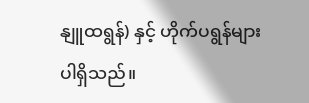နျူထရွန်) နှင့် ဟိုက်ပရွန်များ ပါရှိသည်။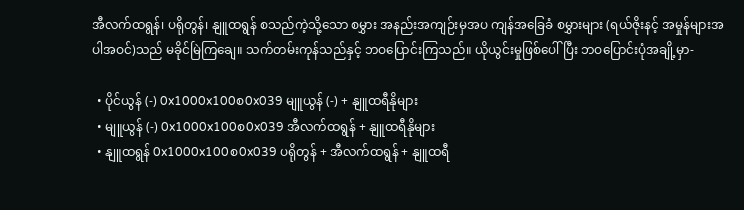အီလက်ထရွန်၊ ပရိုတွန်၊ နျူထရွန် စသည်ကဲ့သို့သော စမွှား အနည်းအကျဉ်းမှအပ ကျန်အခြေခံ စမွှားများ (ရယ်ဇိုးနင့် အမှုန်များအပါအဝင်)သည် မခိုင်မြဲကြချေ။ သက်တမ်းကုန်သည်နှင့် ဘဝပြောင်းကြသည်။ ယိုယွင်းမှုဖြစ်ပေါ်ပြီး ဘဝပြောင်းပုံအချို့မှာ-

  • ပိုင်ယွန် (-) 0x1000x100စ0x039 မျူယွန် (-) + နျူထရီနိုများ
  • မျူယွန် (-) 0x1000x100စ0x039 အီလက်ထရွန် + နျူထရီနိုများ
  • နျူထရွန် 0x1000x100စ0x039 ပရိုတွန် + အီလက်ထရွန် + နျူထရီ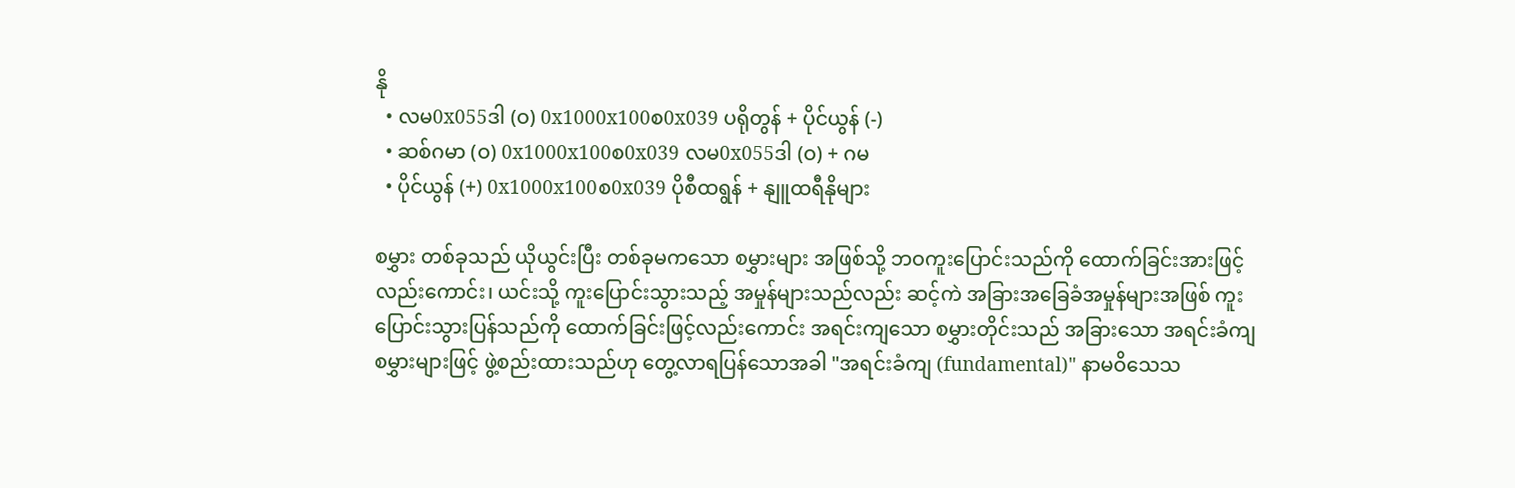နို
  • လမ0x055ဒါ (ဝ) 0x1000x100စ0x039 ပရိုတွန် + ပိုင်ယွန် (-)
  • ဆစ်ဂမာ (ဝ) 0x1000x100စ0x039 လမ0x055ဒါ (ဝ) + ဂမ
  • ပိုင်ယွန် (+) 0x1000x100စ0x039 ပိုစီထရွန် + နျူထရီနိုများ

စမွှား တစ်ခုသည် ယိုယွင်းပြီး တစ်ခုမကသော စမွှားများ အဖြစ်သို့ ဘဝကူးပြောင်းသည်ကို ထောက်ခြင်းအားဖြင့် လည်းကောင်း၊ ယင်းသို့ ကူးပြောင်းသွားသည့် အမှုန်များသည်လည်း ဆင့်ကဲ အခြားအခြေခံအမှုန်များအဖြစ် ကူးပြောင်းသွားပြန်သည်ကို ထောက်ခြင်းဖြင့်လည်းကောင်း အရင်းကျသော စမွှားတိုင်းသည် အခြားသော အရင်းခံကျ စမွှားများဖြင့် ဖွဲ့စည်းထားသည်ဟု တွေ့လာရပြန်သောအခါ "အရင်းခံကျ (fundamental)" နာမဝိသေသ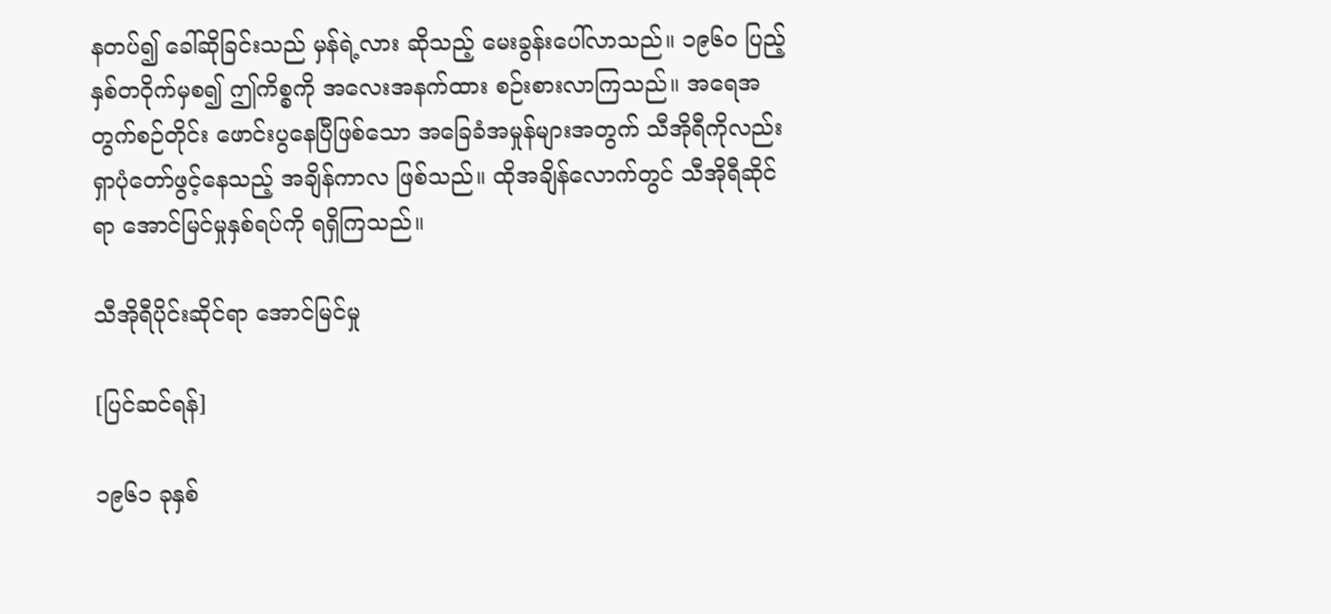နတပ်၍ ခေါ်ဆိုခြင်းသည် မှန်ရဲ့လား ဆိုသည့် မေးခွန်းပေါ်လာသည်။ ၁၉၆ဝ ပြည့်နှစ်တဝိုက်မှစ၍ ဤကိစ္စကို အလေးအနက်ထား စဉ်းစားလာကြသည်။ အရေအတွက်စဉ်တိုင်း ဖောင်းပွနေပြီဖြစ်သော အခြေခံအမှုန်များအတွက် သီအိုရီကိုလည်း ရှာပုံတော်ဖွင့်နေသည့် အချိန်ကာလ ဖြစ်သည်။ ထိုအချိန်လောက်တွင် သီအိုရီဆိုင်ရာ အောင်မြင်မှုနှစ်ရပ်ကို ရရှိကြသည်။

သီအိုရီပိုင်းဆိုင်ရာ အောင်မြင်မှု

[ပြင်ဆင်ရန်]

၁၉၆၁ ခုနှစ်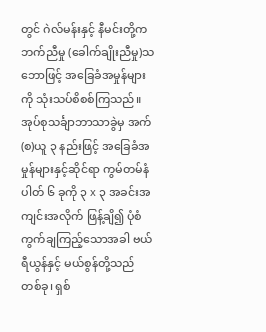တွင် ဂဲလ်မန်းနှင့် နီမင်းတို့က ဘက်ညီမှု (ခေါက်ချိုးညီမှု)သဘောဖြင့် အခြေခံအမှုန်များကို သုံးသပ်စိစစ်ကြသည်။ အုပ်စုသင်္ချာဘာသာခွဲမှ အက်(စ)ယူ ၃ နည်းဖြင့် အခြေခံအမှုန်များနှင့်ဆိုင်ရာ ကွမ်တမ်နံပါတ် ၆ ခုကို ၃ x ၃ အခင်းအကျင်းအလိုက် ဖြန့်ချိ၍ ပုံစံကွက်ချကြည့်သောအခါ ဗယ်ရီယွန်နှင့် မယ်စွန်တို့သည် တစ်ခု၊ ရှစ်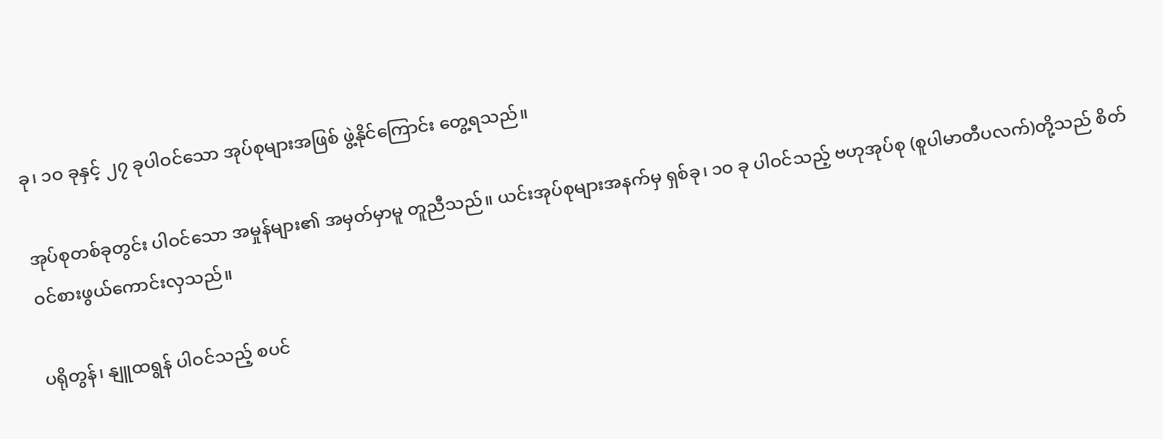ခု၊ ၁ဝ ခုနှင့် ၂၇ ခုပါဝင်သော အုပ်စုများအဖြစ် ဖွဲ့နိုင်ကြောင်း တွေ့ရသည်။

အုပ်စုတစ်ခုတွင်း ပါဝင်သော အမှုန်များ၏ အမှတ်မှာမူ တူညီသည်။ ယင်းအုပ်စုများအနက်မှ ရှစ်ခု၊ ၁ဝ ခု ပါဝင်သည့် ဗဟုအုပ်စု (စူပါမာတီပလက်)တို့သည် စိတ်ဝင်စားဖွယ်ကောင်းလှသည်။

ပရိုတွန်၊ နျူထရွန် ပါဝင်သည့် စပင်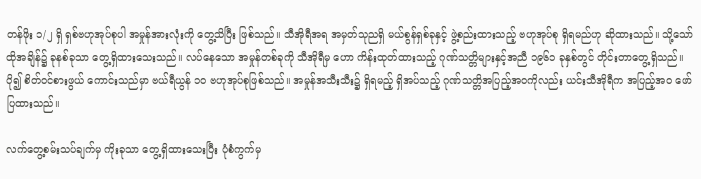တန်ဖိုး ၁/၂ ရှိ ရှစ်ဗဟုအုပ်စုပါ အမှုန်အားလုံးကို တွေ့သိပြီး ဖြစ်သည်။ သီအိုရီအရ အမှတ်သုညရှိ မယ်စွန်ရှစ်ခုနှင့် ဖွဲ့စည်းထားသည့် ဗဟုအုပ်စု ရှိရမည်ဟု ဆိုထားသည်။ သို့သော် ထိုအချိန်၌ ခုနစ်ခုသာ တွေ့ရှိထားသေးသည်။ လပ်နေသော အမှုန်တစ်ခုကို သီအိုရီမှ ဟော ကိန်းထုတ်ထားသည့် ဂုဏ်သတ္တိများနှင့်အညီ ၁၉၆၁ ခုနှစ်တွင် တိုင်းတာတွေ့ရှိသည်။ ပို၍ စိတ်ဝင်စားဖွယ် ကောင်းသည်မှာ ဗယ်ရီယွန် ၁ဝ ဗဟုအုပ်စုဖြစ်သည်။ အမှုန်အသီးသီး၌ ရှိရမည့် ရှိအပ်သည့် ဂုဏ်သတ္တိအပြည့်အဝကိုလည်း ယင်းသီအိုရီက အပြည့်အဝ ဖော်ပြထားသည်။

လက်တွေ့စမ်းသပ်ချက်မှ ကိုးခုသာ တွေ့ရှိထားသေးပြီး ပုံစံကွက်မှ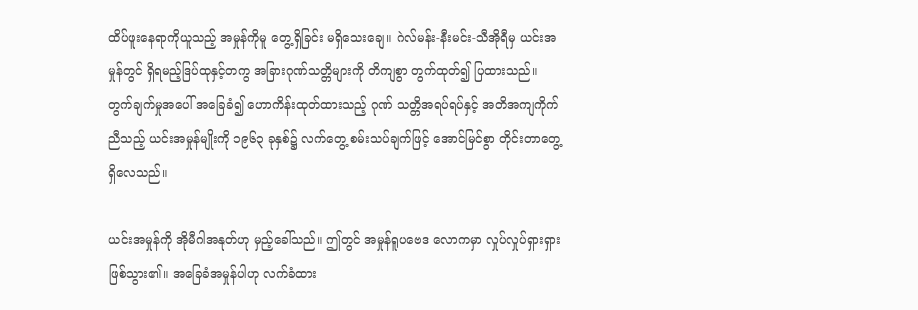ထိပ်ဖူးနေရာကိုယူသည့် အမှုန်ကိုမူ တွေ့ရှိခြင်း မရှိသေးချေ။ ဂဲလ်မန်း-နီးမင်း-သီအိုရီမှ ယင်းအမှုန်တွင် ရှိရမည့်ဒြပ်ထုနှင့်တကွ အခြားဂုဏ်သတ္တိများကို တိကျစွာ တွက်ထုတ်၍ ပြထားသည်။ တွက်ချက်မှုအပေါ် အခြေခံ၍ ဟောကိန်းထုတ်ထားသည့် ဂုဏ် သတ္တိအရပ်ရပ်နှင့် အတိအကျကိုက်ညီသည့် ယင်းအမှုန်မျိုးကို ၁၉၆၃ ခုနှစ်၌ လက်တွေ့ စမ်းသပ်ချက်ဖြင့် အောင်မြင်စွာ တိုင်းတာတွေ့ရှိလေသည်။

ယင်းအမှုန်ကို အိုမီဂါအနုတ်ဟု မှည့်ခေါ်သည်။ ဤတွင် အမှုန်ရူပဗေဒ လောကမှာ လှုပ်လှုပ်ရှားရှား ဖြစ်သွား၏။ အခြေခံအမှုန်ပါဟု လက်ခံထား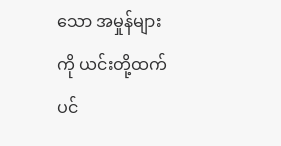သော အမှုန်များကို ယင်းတို့ထက်ပင်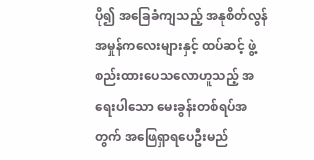ပို၍ အခြေခံကျသည့် အနုစိတ်လွန် အမှုန်ကလေးများနှင့် ထပ်ဆင့် ဖွဲ့စည်းထားပေသလောဟူသည့် အရေးပါသော မေးခွန်းတစ်ရပ်အတွက် အဖြေရှာရပေဦးမည်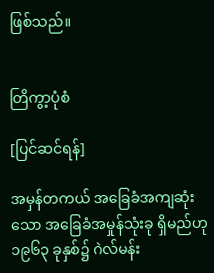ဖြစ်သည်။


တြိကွာ့ပုံစံ

[ပြင်ဆင်ရန်]

အမှန်တကယ် အခြေခံအကျဆုံးသော အခြေခံအမှုန်သုံးခု ရှိမည်ဟု ၁၉၆၃ ခုနှစ်၌ ဂဲလ်မန်း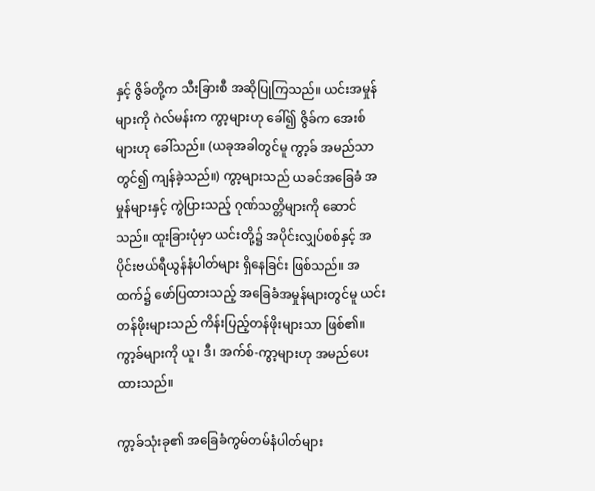နှင့် ဇွိခ်တို့က သီးခြားစီ အဆိုပြုကြသည်။ ယင်းအမှုန်များကို ဂဲလ်မန်းက ကွာ့များဟု ခေါ်၍ ဇွိခ်က အေးစ်များဟု ခေါ်သည်။ (ယခုအခါတွင်မူ ကွာ့ခ် အမည်သာတွင်၍ ကျန်ခဲ့သည်။) ကွာ့များသည် ယခင်အခြေခံ အမှုန်များနှင့် ကွဲပြားသည့် ဂုဏ်သတ္တိများကို ဆောင်သည်။ ထူးခြားပုံမှာ ယင်းတို့၌ အပိုင်းလျှပ်စစ်နှင့် အပိုင်းဗယ်ရီယွန်နံပါတ်များ ရှိနေခြင်း ဖြစ်သည်။ အထက်၌ ဖော်ပြထားသည့် အခြေခံအမှုန်များတွင်မူ ယင်းတန်ဖိုးများသည် ကိန်းပြည့်တန်ဖိုးများသာ ဖြစ်၏။ ကွာ့ခ်များကို ယူ၊ ဒီ၊ အက်စ်-ကွာ့များဟု အမည်ပေးထားသည်။

ကွာ့ခ်သုံးခု၏ အခြေခံကွမ်တမ်နံပါတ်များ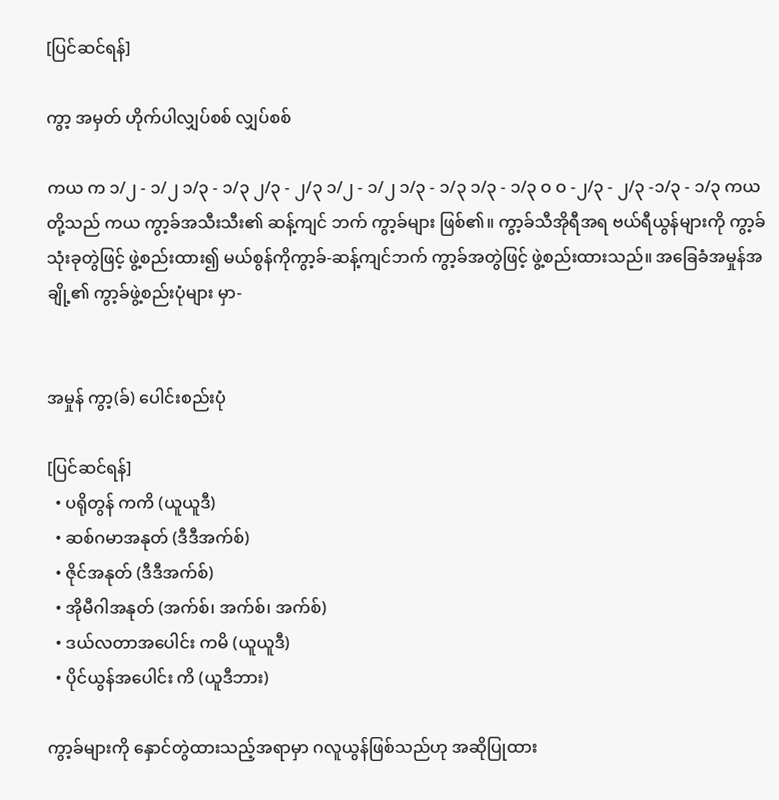[ပြင်ဆင်ရန်]

ကွာ့ အမှတ် ဟိုက်ပါလျှပ်စစ် လျှပ်စစ်

ကယ က ၁/၂ - ၁/၂ ၁/၃ - ၁/၃ ၂/၃ - ၂/၃ ၁/၂ - ၁/၂ ၁/၃ - ၁/၃ ၁/၃ - ၁/၃ ဝ ဝ -၂/၃ - ၂/၃ -၁/၃ - ၁/၃ ကယ တို့သည် ကယ ကွာ့ခ်အသီးသီး၏ ဆန့်ကျင် ဘက် ကွာ့ခ်များ ဖြစ်၏။ ကွာ့ခ်သီအိုရီအရ ဗယ်ရီယွန်များကို ကွာ့ခ်သုံးခုတွဲဖြင့် ဖွဲ့စည်းထား၍ မယ်စွန်ကိုကွာ့ခ်-ဆန့်ကျင်ဘက် ကွာ့ခ်အတွဲဖြင့် ဖွဲ့စည်းထားသည်။ အခြေခံအမှုန်အချို့၏ ကွာ့ခ်ဖွဲ့စည်းပုံများ မှာ-


အမှုန် ကွာ့(ခ်) ပေါင်းစည်းပုံ

[ပြင်ဆင်ရန်]
  • ပရိုတွန် ကကိ (ယူယူဒီ)
  • ဆစ်ဂမာအနုတ် (ဒီဒီအက်စ်)
  • ဇိုင်အနုတ် (ဒီဒီအက်စ်)
  • အိုမီဂါအနုတ် (အက်စ်၊ အက်စ်၊ အက်စ်)
  • ဒယ်လတာအပေါင်း ကမိ (ယူယူဒီ)
  • ပိုင်ယွန်အပေါင်း ကိ (ယူဒီဘား)

ကွာ့ခ်များကို နှောင်တွဲထားသည့်အရာမှာ ဂလူယွန်ဖြစ်သည်ဟု အဆိုပြုထား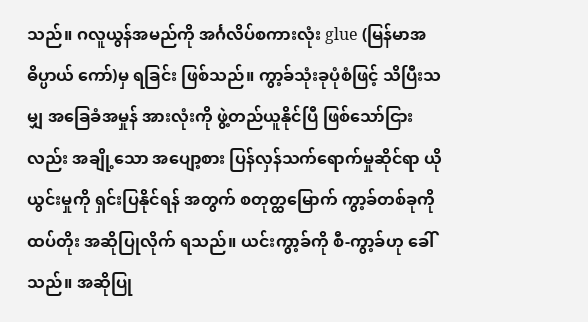သည်။ ဂလူယွန်အမည်ကို အင်္ဂလိပ်စကားလုံး glue (မြန်မာအဓိပ္ပာယ် ကော်)မှ ရခြင်း ဖြစ်သည်။ ကွာ့ခ်သုံးခုပုံစံဖြင့် သိပြီးသမျှ အခြေခံအမှုန် အားလုံးကို ဖွဲ့တည်ယူနိုင်ပြီ ဖြစ်သော်ငြားလည်း အချို့သော အပျော့စား ပြန်လှန်သက်ရောက်မှုဆိုင်ရာ ယိုယွင်းမှုကို ရှင်းပြနိုင်ရန် အတွက် စတုတ္ထမြောက် ကွာ့ခ်တစ်ခုကို ထပ်တိုး အဆိုပြုလိုက် ရသည်။ ယင်းကွာ့ခ်ကို စီ-ကွာ့ခ်ဟု ခေါ်သည်။ အဆိုပြု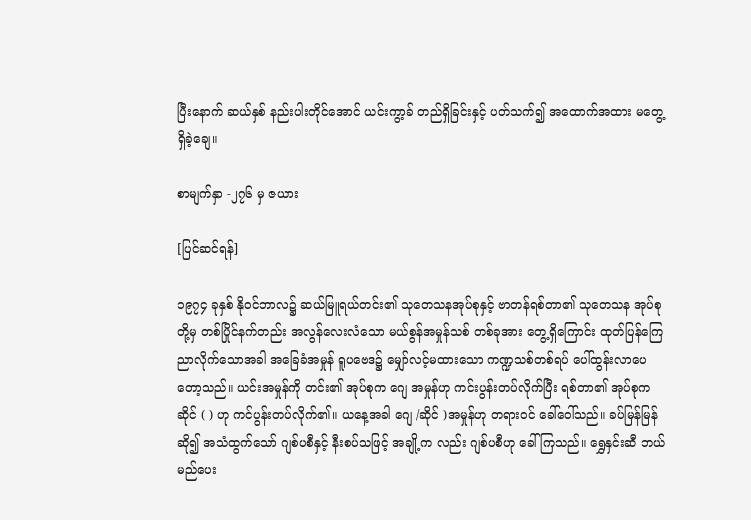ပြီးနောက် ဆယ်နှစ် နည်းပါးတိုင်အောင် ယင်းကွာ့ခ် တည်ရှိခြင်းနှင့် ပတ်သက်၍ အထောက်အထား မတွေ့ရှိခဲ့ချေ။

စာမျက်နှာ -၂၇၆ မှ ဇယား

[ပြင်ဆင်ရန်]

၁၉၇၄ ခုနှစ် နိုဝင်ဘာလ၌ ဆယ်မြူရယ်တင်း၏ သုတေသနအုပ်စုနှင့် ဗာတန်ရစ်တာ၏ သုတေသန အုပ်စုတို့မှ တစ်ပြိုင်နက်တည်း အလွန်လေးလံသော မယ်စွန်အမှုန်သစ် တစ်ခုအား တွေ့ရှိကြောင်း ထုတ်ပြန်ကြေညာလိုက်သောအခါ အခြေခံအမှုန် ရူပဗေဒ၌ မျှော်လင့်မထားသော ကဏ္ဍသစ်တစ်ရပ် ပေါ်ထွန်းလာပေတော့သည်။ ယင်းအမှုန်ကို တင်း၏ အုပ်စုက ဂျေ အမှုန်ဟု ကင်းပွန်းတပ်လိုက်ပြီး ရစ်တာ၏ အုပ်စုက ဆိုင် ( ) ဟု ကင်ပွန်းတပ်လိုက်၏။ ယနေ့အခါ ဂျေ /ဆိုင် )အမှုန်ဟု တရားဝင် ခေါ်ဝေါ်သည်။ ခပ်မြန်မြန် ဆို၍ အသံထွက်သော် ဂျစ်ပစီနှင့် နီးစပ်သဖြင့် အချို့က လည်း ဂျစ်ပစီဟု ခေါ်ကြသည်။ ရွှေနှင်းဆီ ဘယ်မည်ပေး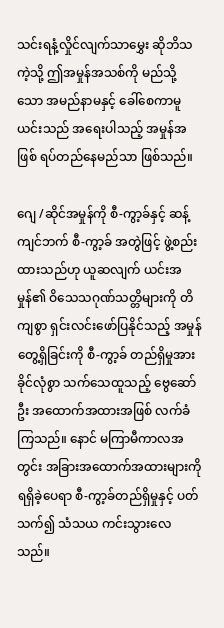သင်းရနံ့လှိုင်လျက်သာမွှေး ဆိုဘိသကဲ့သို့ ဤအမှုန်အသစ်ကို မည်သို့သော အမည်နာမနှင့် ခေါ်စေကာမူ ယင်းသည် အရေးပါသည့် အမှုန်အဖြစ် ရပ်တည်နေမည်သာ ဖြစ်သည်။

ဂျေ /ဆိုင်အမှုန်ကို စီ-ကွာ့ခ်နှင့် ဆန့်ကျင်ဘက် စီ-ကွာ့ခ် အတွဲဖြင့် ဖွဲ့စည်းထားသည်ဟု ယူဆလျက် ယင်းအမှုန်၏ ဝိသေသဂုဏ်သတ္တိများကို တိကျစွာ ရှင်းလင်းဖော်ပြနိုင်သည့် အမှုန်တွေ့ရှိခြင်းကို စီ-ကွာ့ခ် တည်ရှိမှုအားခိုင်လုံစွာ သက်သေထူသည့် ဗွေဆော်ဦး အထောက်အထားအဖြစ် လက်ခံကြသည်။ နောင် မကြာမီကာလအတွင်း အခြားအထောက်အထားများကို ရရှိခဲ့ပေရာ စီ-ကွာ့ခ်တည်ရှိမှုနှင့် ပတ်သက်၍ သံသယ ကင်းသွားလေသည်။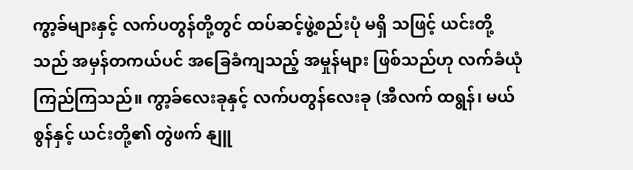ကွာ့ခ်များနှင့် လက်ပတွန်တို့တွင် ထပ်ဆင့်ဖွဲ့စည်းပုံ မရှိ သဖြင့် ယင်းတို့သည် အမှန်တကယ်ပင် အခြေခံကျသည့် အမှုန်များ ဖြစ်သည်ဟု လက်ခံယုံကြည်ကြသည်။ ကွာ့ခ်လေးခုနှင့် လက်ပတွန်လေးခု (အီလက် ထရွန်၊ မယ်စွန်နှင့် ယင်းတို့၏ တွဲဖက် နျူ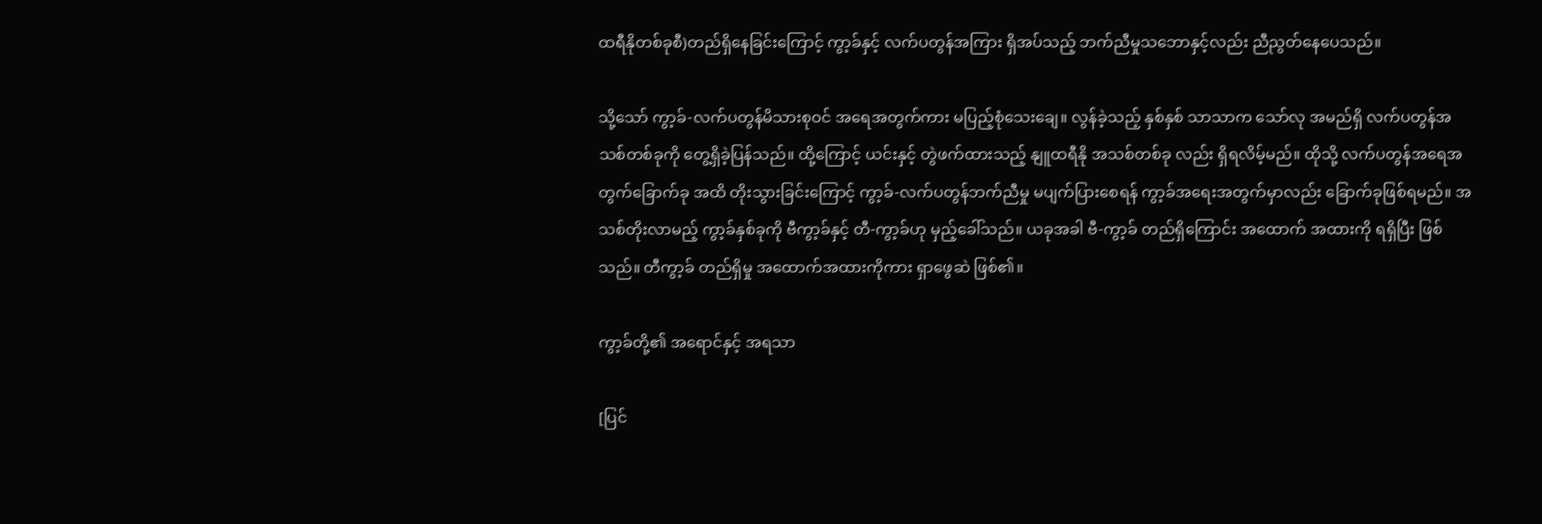ထရီနိုတစ်ခုစီ)တည်ရှိနေခြင်းကြောင့် ကွာ့ခ်နှင့် လက်ပတွန်အကြား ရှိအပ်သည့် ဘက်ညီမှုသဘောနှင့်လည်း ညီညွတ်နေပေသည်။

သို့သော် ကွာ့ခ်-လက်ပတွန်မိသားစုဝင် အရေအတွက်ကား မပြည့်စုံသေးချေ။ လွန်ခဲ့သည့် နှစ်နှစ် သာသာက သော်လု အမည်ရှိ လက်ပတွန်အသစ်တစ်ခုကို တွေ့ရှိခဲ့ပြန်သည်။ ထို့ကြောင့် ယင်းနှင့် တွဲဖက်ထားသည့် နျူထရီနို အသစ်တစ်ခု လည်း ရှိရလိမ့်မည်။ ထိုသို့ လက်ပတွန်အရေအတွက်ခြောက်ခု အထိ တိုးသွားခြင်းကြောင့် ကွာ့ခ်-လက်ပတွန်ဘက်ညီမှု မပျက်ပြားစေရန် ကွာ့ခ်အရေးအတွက်မှာလည်း ခြောက်ခုဖြစ်ရမည်။ အသစ်တိုးလာမည့် ကွာ့ခ်နှစ်ခုကို ဗီကွာ့ခ်နှင့် တီ-ကွာ့ခ်ဟု မှည့်ခေါ်သည်။ ယခုအခါ ဗီ-ကွာ့ခ် တည်ရှိကြောင်း အထောက် အထားကို ရရှိပြီး ဖြစ်သည်။ တီကွာ့ခ် တည်ရှိမှု အထောက်အထားကိုကား ရှာဖွေဆဲ ဖြစ်၏။

ကွာ့ခ်တို့၏ အရောင်နှင့် အရသာ

[ပြင်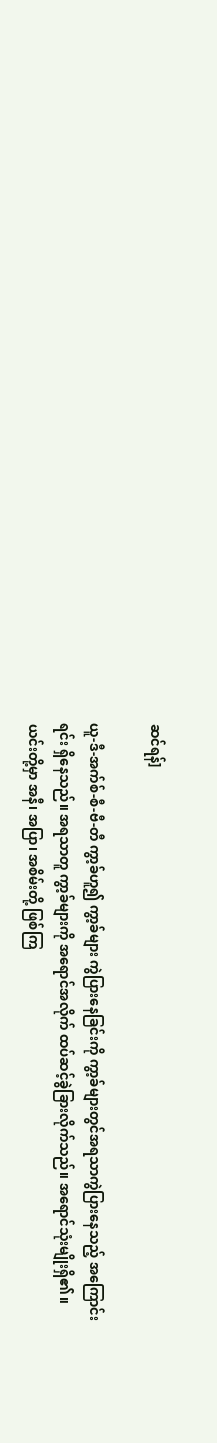ဆင်ရန်]

ယူ-ဒီ-အက်စ်-စီ-ဗီ-တီ ကွာ့ခ်ဟူ၍ ကွာ့ခ်များ ကွဲပြားနေခြင်းကို ကွာ့ခ်များတွင်အရသာကွဲပြားနေသည့် အကြောင်းရင်း ရှိနေသည်။ အရသာတူ ကွာ့ခ်များကို အရောင်အလိုက် ထပ်ဆင့်ခွဲခြားလိုက်သည်။ အရောင်သုံးမျိုးရှိ၏။ ယင်းတို့မှာ အနီ၊ အပြာ၊ အစိမ်းတို့ ဖြစ်ကြ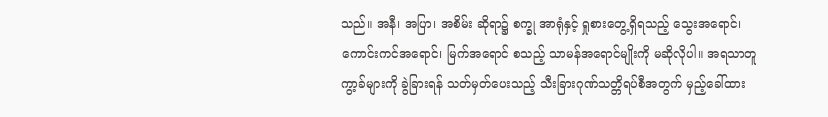သည်။ အနီ၊ အပြာ၊ အစိမ်း ဆိုရာ၌ စက္ခု အာရုံနှင့် ရှုစားတွေ့ရှိရသည့် သွေးအရောင်၊ ကောင်းကင်အရောင်၊ မြက်အရောင် စသည့် သာမန်အရောင်မျိုးကို မဆိုလိုပါ။ အရသာတူ ကွာ့ခ်များကို ခွဲခြားရန် သတ်မှတ်ပေးသည့် သီးခြားဂုဏ်သတ္တိရပ်စီအတွက် မှည့်ခေါ်ထား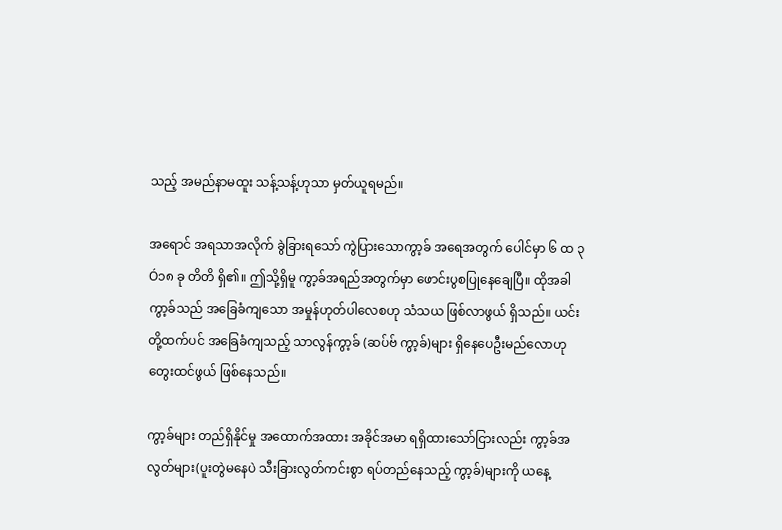သည့် အမည်နာမထူး သန့်သန့်ဟုသာ မှတ်ယူရမည်။

အရောင် အရသာအလိုက် ခွဲခြားရသော် ကွဲပြားသောကွာ့ခ် အရေအတွက် ပေါင်မှာ ၆ ထ ၃Ó၁၈ ခု တိတိ ရှိ၏။ ဤသို့ရှိမူ ကွာ့ခ်အရည်အတွက်မှာ ဖောင်းပွစပြုနေချေပြီ။ ထိုအခါ ကွာ့ခ်သည် အခြေခံကျသော အမှုန်ဟုတ်ပါလေစဟု သံသယ ဖြစ်လာဖွယ် ရှိသည်။ ယင်းတို့ထက်ပင် အခြေခံကျသည့် သာလွန်ကွာ့ခ် (ဆပ်ဗ် ကွာ့ခ်)များ ရှိနေပေဦးမည်လောဟု တွေးထင်ဖွယ် ဖြစ်နေသည်။

ကွာ့ခ်များ တည်ရှိနိုင်မှု အထောက်အထား အခိုင်အမာ ရရှိထားသော်ငြားလည်း ကွာ့ခ်အလွတ်များ(ပူးတွဲမနေပဲ သီးခြားလွတ်ကင်းစွာ ရပ်တည်နေသည့် ကွာ့ခ်)များကို ယနေ့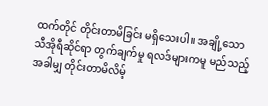ထက်တိုင် တိုင်းတာမိခြင်း မရှိသေးပါ။ အချို့သော သီအိုရီဆိုင်ရာ တွက်ချက်မှု ရလဒ်များကမူ မည်သည့်အခါမျှ တိုင်းတာမိလိမ့်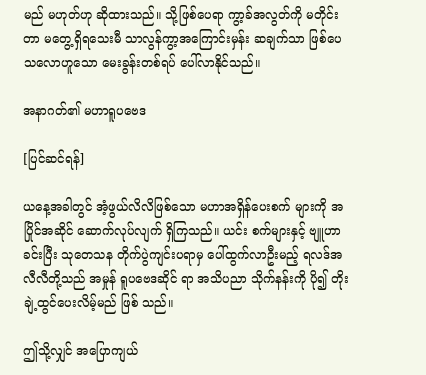မည် မဟုတ်ဟု ဆိုထားသည်။ သို့ဖြစ်ပေရာ ကွာ့ခ်အလွတ်ကို မတိုင်းတာ မတွေ့ရှိရသေးမီ သာလွန်ကွာ့အကြောင်းမှန်း ဆချက်သာ ဖြစ်ပေသလောဟူသော မေးခွန်းတစ်ရပ် ပေါ်လာနိုင်သည်။

အနာဂတ်၏ မဟာရူပဗေဒ

[ပြင်ဆင်ရန်]

ယနေ့အခါတွင် အံ့ဖွယ်လိလိဖြစ်သော မဟာအရှိန်ပေးစက် များကို အပြိုင်အဆိုင် ဆောက်လုပ်လျက် ရှိကြသည်။ ယင်း စက်များနှင့် ဗျူဟာခင်းပြီး သုတေသန တိုက်ပွဲကျင်းပရာမှ ပေါ်ထွက်လာဦးမည့် ရလဒ်အလီလီတို့သည် အမှုန် ရူပဗေဒဆိုင် ရာ အသိပညာ သိုက်နန်းကို ပို၍ တိုးချဲ့ထွင်ပေးလိမ့်မည် ဖြစ် သည်။

ဤသို့လျှင် အပြောကျယ်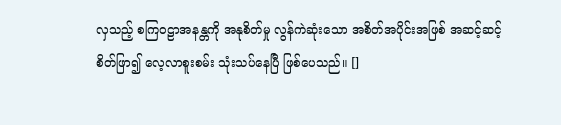လှသည့် စကြဝဠာအနန္တကို အနုစိတ်မှု လွန်ကဲဆုံးသော အစိတ်အပိုင်းအဖြစ် အဆင့်ဆင့် စိတ်ဖြာ၍ လေ့လာစူးစမ်း သုံးသပ်နေပြီ ဖြစ်ပေသည်။ []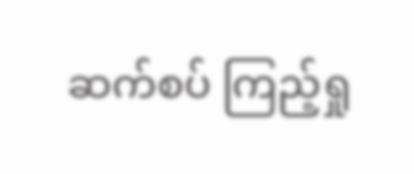ဆက်စပ် ကြည့်ရှု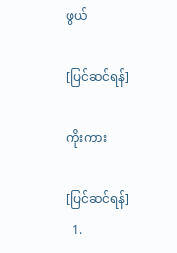ဖွယ်

[ပြင်ဆင်ရန်]

ကိုးကား

[ပြင်ဆင်ရန်]
  1.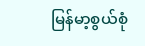မြန်မာ့စွယ်စုံ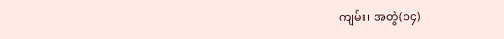ကျမ်း၊ အတွဲ(၁၄)